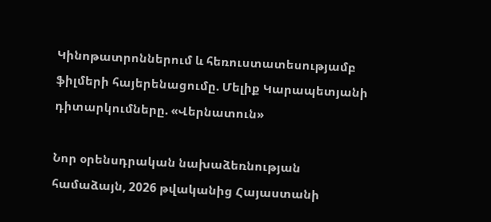Կինոթատրոններում և հեռուստատեսությամբ ֆիլմերի հայերենացումը. Մելիք Կարապետյանի դիտարկումները. «Վերնատուն»

Նոր օրենսդրական նախաձեռնության համաձայն, 2026 թվականից Հայաստանի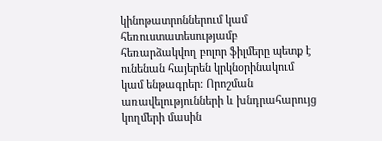կինոթատրոններում կամ հեռուստատեսությամբ հեռարձակվող բոլոր ֆիլմերը պետք է ունենան հայերեն կրկնօրինակում կամ ենթագրեր։ Որոշման առավելությունների և խնդրահարույց կողմերի մասին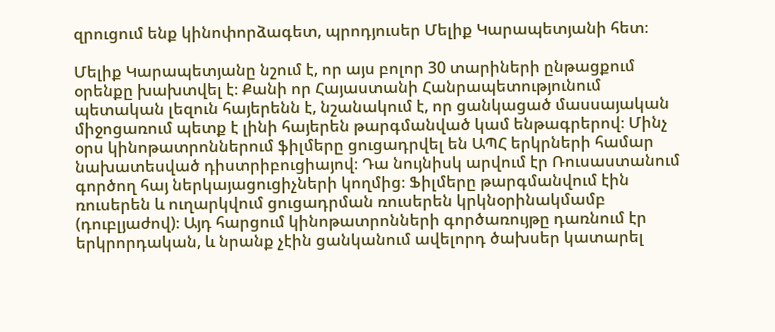զրուցում ենք կինոփորձագետ, պրոդյուսեր Մելիք Կարապետյանի հետ։

Մելիք Կարապետյանը նշում է, որ այս բոլոր 30 տարիների ընթացքում օրենքը խախտվել է։ Քանի որ Հայաստանի Հանրապետությունում պետական լեզուն հայերենն է, նշանակում է, որ ցանկացած մասսայական միջոցառում պետք է լինի հայերեն թարգմանված կամ ենթագրերով։ Մինչ օրս կինոթատրոններում ֆիլմերը ցուցադրվել են ԱՊՀ երկրների համար նախատեսված դիստրիբուցիայով։ Դա նույնիսկ արվում էր Ռուսաստանում գործող հայ ներկայացուցիչների կողմից։ Ֆիլմերը թարգմանվում էին ռուսերեն և ուղարկվում ցուցադրման ռուսերեն կրկնօրինակմամբ (դուբլյաժով)։ Այդ հարցում կինոթատրոնների գործառույթը դառնում էր երկրորդական, և նրանք չէին ցանկանում ավելորդ ծախսեր կատարել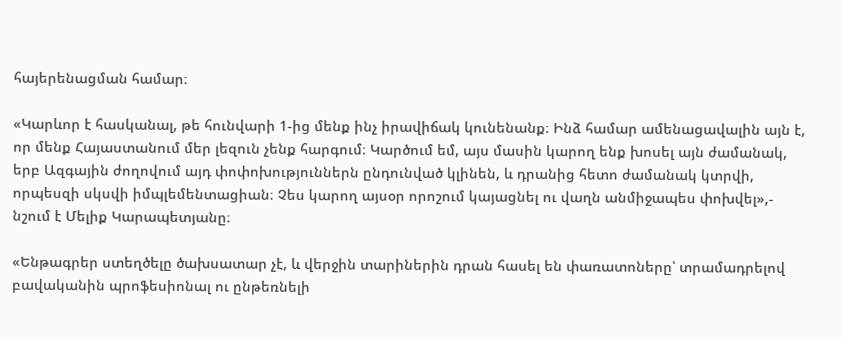հայերենացման համար։

«Կարևոր է հասկանալ, թե հունվարի 1-ից մենք ինչ իրավիճակ կունենանք։ Ինձ համար ամենացավալին այն է, որ մենք Հայաստանում մեր լեզուն չենք հարգում։ Կարծում եմ, այս մասին կարող ենք խոսել այն ժամանակ, երբ Ազգային ժողովում այդ փոփոխություններն ընդունված կլինեն, և դրանից հետո ժամանակ կտրվի, որպեսզի սկսվի իմպլեմենտացիան։ Չես կարող այսօր որոշում կայացնել ու վաղն անմիջապես փոխվել»,- նշում է Մելիք Կարապետյանը։

«Ենթագրեր ստեղծելը ծախսատար չէ, և վերջին տարիներին դրան հասել են փառատոները՝ տրամադրելով բավականին պրոֆեսիոնալ ու ընթեռնելի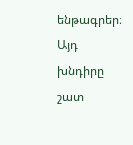ենթագրեր։ Այդ խնդիրը շատ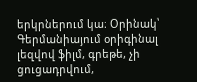երկրներում կա։ Օրինակ՝ Գերմանիայում օրիգինալ լեզվով ֆիլմ, գրեթե, չի ցուցադրվում,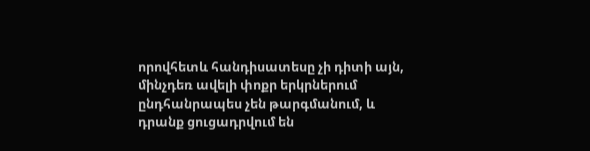որովհետև հանդիսատեսը չի դիտի այն, մինչդեռ ավելի փոքր երկրներում ընդհանրապես չեն թարգմանում, և դրանք ցուցադրվում են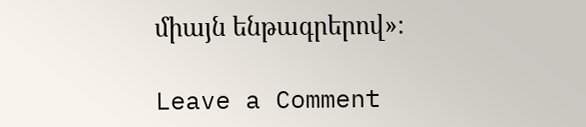միայն ենթագրերով»։

Leave a Comment